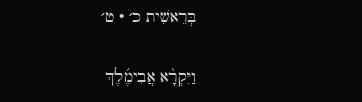בְּרֵאשִׁית כ׳ · ט׳

וַיִּקְרָ֨א אֲבִימֶ֜לֶךְ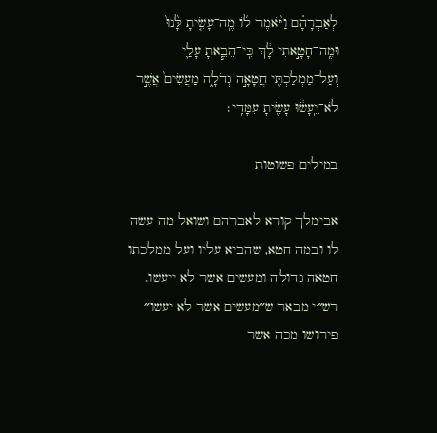לְאַבְרָהָ֗ם וַיֹּ֨אמֶר ל֜וֹ מֶֽה־עָשִׂ֤יתָ לָּ֙נוּ֙ וּמֶֽה־חָטָ֣אתִי לָ֔ךְ כִּֽי־הֵבֵ֧אתָ עָלַ֛י וְעַל־מַמְלַכְתִּ֖י חֲטָאָ֣ה גְדֹלָ֑ה מַעֲשִׂים֙ אֲשֶׁ֣ר לֹא־יֵֽעָשׂ֔וּ עָשִׂ֖יתָ עִמָּדִֽי׃

במילים פשוטות

אבימלך קורא לאברהם ושואל מה עשה לו ובמה חטא, שהביא עליו ועל ממלכתו חטאה גדולה ומעשים אשר לא ייעשו. רש״י מבאר ש״מעשים אשר לא יעשו״ פירושו מכה אשר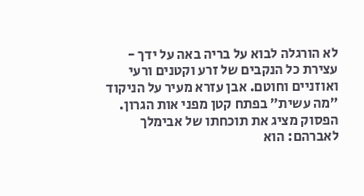לא הורגלה לבוא על בריה באה על ידך - עצירת כל הנקבים של זרע וקטנים ורעי ואוזניים וחוטם. אבן עזרא מעיר על הניקוד ״מה עשית״ בפתח קטן מפני אות הגרון. הפסוק מציג את תוכחתו של אבימלך לאברהם: הוא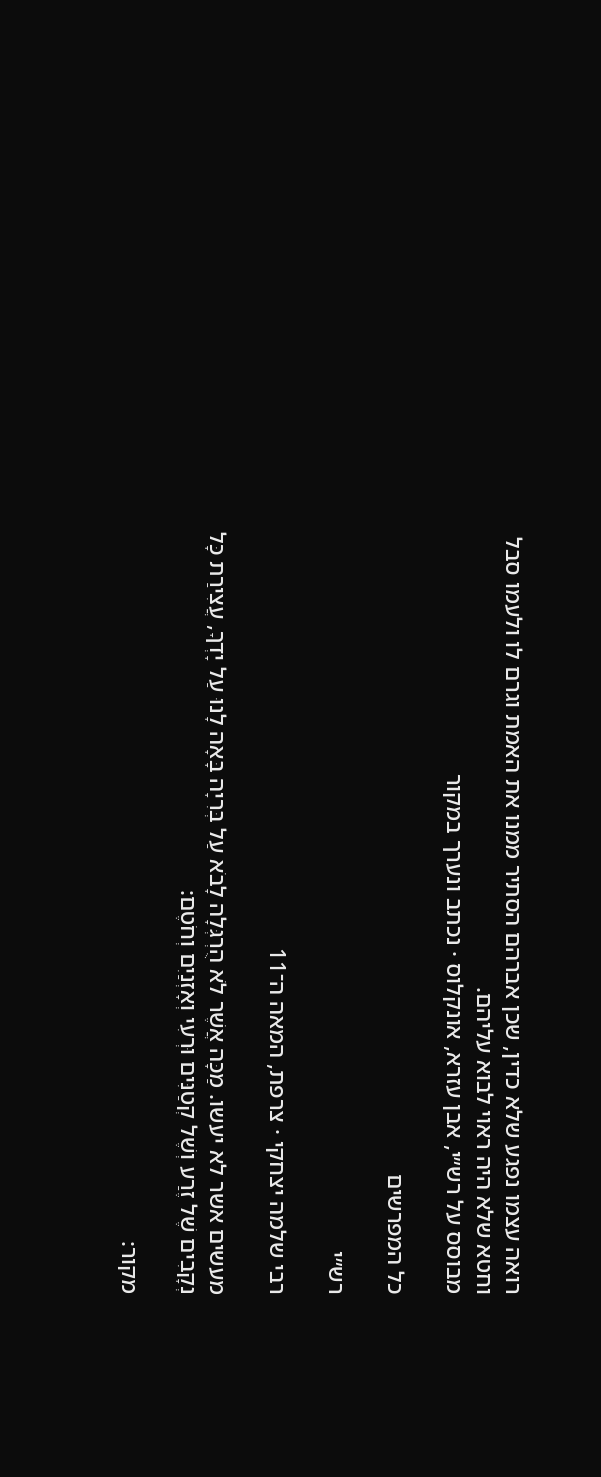רואה עצמו נפגע שלא כדין, שכן אברהם הסתיר ממנו את האמת וגרם לו ולעמו סבל וחטא שלא היה ראוי לבוא עליהם.
מבוסס על רש״י, אבן עזרא, אונקלוס · נכתב ונערך במקור

כל המפרשים

רש״י

רבי שלמה יצחקי · צרפת, המאה ה־11

מעשים אשר לא יעשו. מַכָּה אֲשֶׁר לֹא הֻרְגְּלָה לָבֹא עַל בְּרִיָה בָּאָה לָנוּ עַל יָדְךָ, עֲצִירַת כָּל נְקָבִים שֶׁל זֶרַע וְשֶׁל קְטַנִּים וּרְעִי וְאָזְנַיִם וְחֹטֶם:

מקור: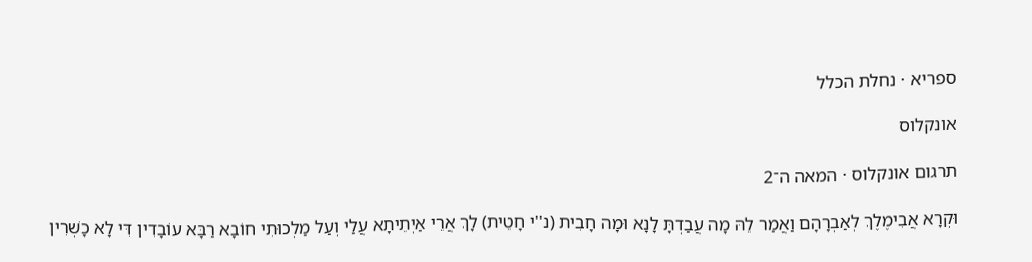ספריא · נחלת הכלל

אונקלוס

תרגום אונקלוס · המאה ה־2

וּקְרָא אֲבִימֶלֶךְ לְאַבְרָהָם וַאֲמַר לֵהּ מָה עֲבַדְתָּ לָנָא וּמָה חָבִית (נ''י חָטֵית) לָךְ אֲרֵי אַיְתֵיתָא עֲלַי וְעַל מַלְכוּתִי חוֹבָא רַבָּא עוֹבָדִין דִּי לָא כָשְׁרִין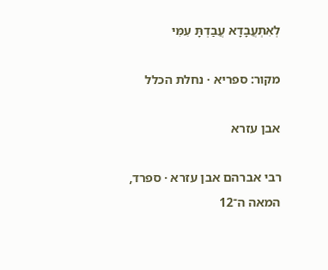לְאִתְעֲבָדָא עֲבַדְתָּ עִמִּי

מקור: ספריא · נחלת הכלל

אבן עזרא

רבי אברהם אבן עזרא · ספרד, המאה ה־12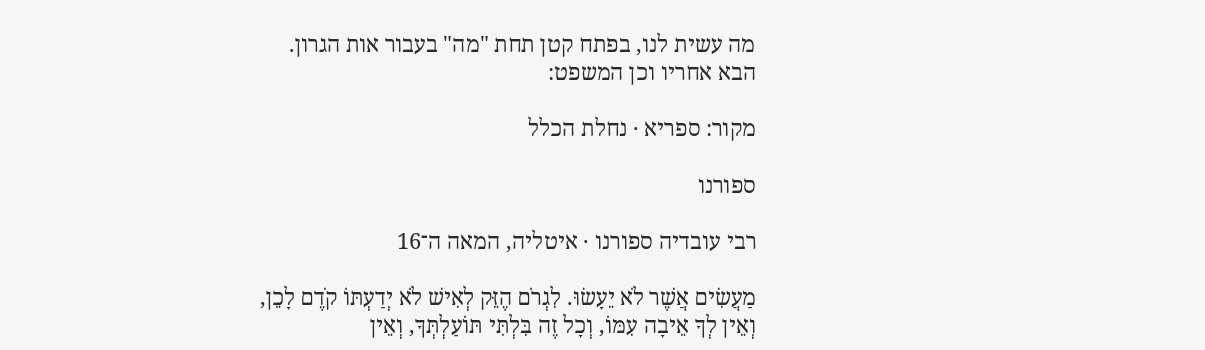מה עשית לנו, בפתח קטן תחת "מה" בעבור אות הגרון. הבא אחריו וכן המשפט:

מקור: ספריא · נחלת הכלל

ספורנו

רבי עובדיה ספורנו · איטליה, המאה ה־16

מַעֲשִׂים אֲשֶׁר לֹא יֵעָשׂוּ. לִגְרֹם הֶזֵּק לְאִישׁ לֹא יְדַעְתּוֹ קֹדֶם לָכֵן, וְאֵין לְךָ אֵיבָה עִמּוֹ, וְכָל זֶה בִּלְתִּי תּוֹעַלְתְּךָ, וְאֵין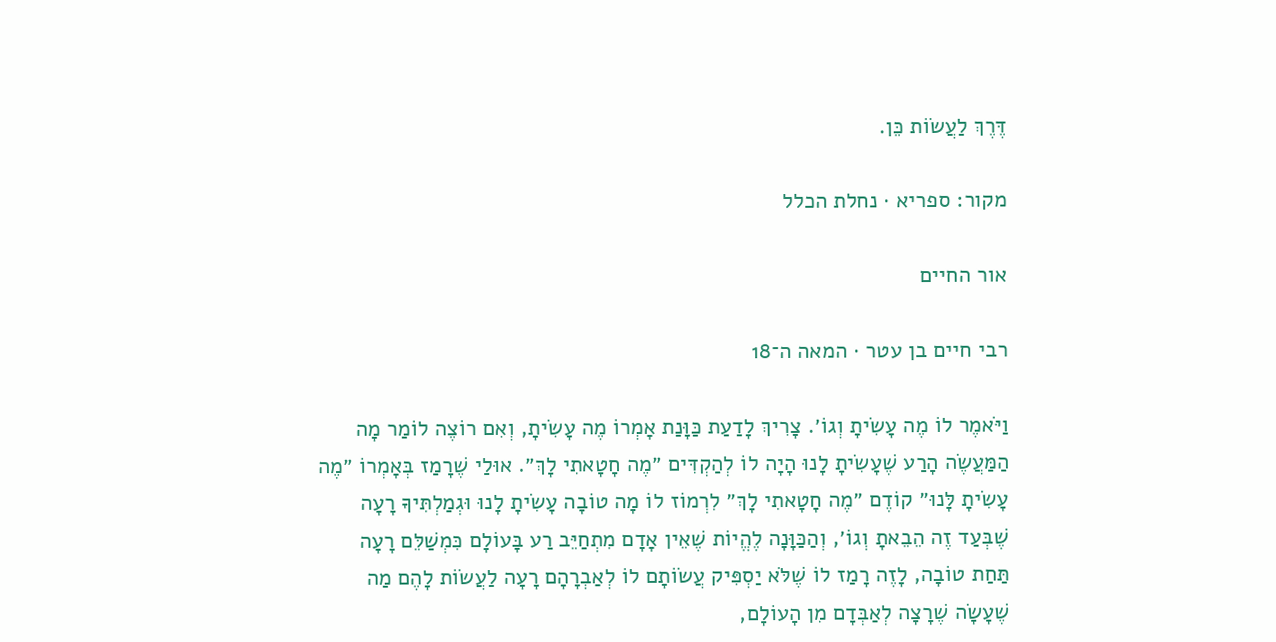דֶּרֶךְ לַעֲשׂוֹת כֵּן.

מקור: ספריא · נחלת הכלל

אור החיים

רבי חיים בן עטר · המאה ה־18

וַיֹּאמֶר לוֹ מֶה עָשִׂיתָ וְגוֹ׳. צָרִיךְ לָדַעַת כַּוָּנַת אָמְרוֹ מֶה עָשִׂיתָ, וְאִם רוֹצֶה לוֹמַר מָה הַמַּעֲשֶׂה הָרַע שֶׁעָשִׂיתָ לָנוּ הָיָה לוֹ לְהַקְדִּים ״מֶה חָטָאתִי לָךְ״. אוּלַי שֶׁרָמַז בְּאָמְרוֹ ״מֶה עָשִׂיתָ לָּנוּ״ קוֹדֶם ״מֶה חָטָאתִי לָךְ״ לִרְמוֹז לוֹ מָה טוֹבָה עָשִׂיתָ לָנוּ וּגְמַלְתִּיךָ רָעָה שֶׁבְּעַד זֶה הֵבֵאתָ וְגוֹ׳, וְהַכַּוָּנָה לֶהֱיוֹת שֶׁאֵין אָדָם מִתְחַיֵּב רַע בָּעוֹלָם כִּמְשַׁלֵּם רָעָה תַּחַת טוֹבָה, לָזֶה רָמַז לוֹ שֶׁלֹּא יַסְפִּיק עֲשׂוֹתָם לוֹ לְאַבְרָהָם רָעָה לַעֲשׂוֹת לָהֶם מַה שֶׁעָשָׂה שֶׁרָצָה לְאַבְּדָם מִן הָעוֹלָם,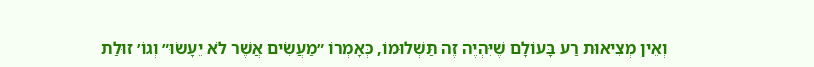וְאֵין מְצִיאוּת רַע בָּעוֹלָם שֶׁיִּהְיֶה זֶה תַּשְׁלוּמוֹ, כְּאָמְרוֹ ״מַעֲשִׂים אֲשֶׁר לֹא יֵעָשׂוּ״ וְגוֹ׳ זוּלַת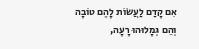אִם קָדַם לַעֲשׂוֹת לָהֶם טוֹבָה וְהֵם גְּמָלוּהוּ רָעָה,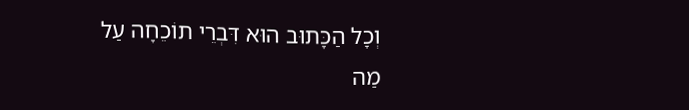וְכָל הַכָּתוּב הוּא דִּבְרֵי תוֹכֵחָה עַל מַה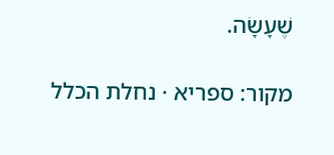שֶׁעָשָׂה.

מקור: ספריא · נחלת הכלל